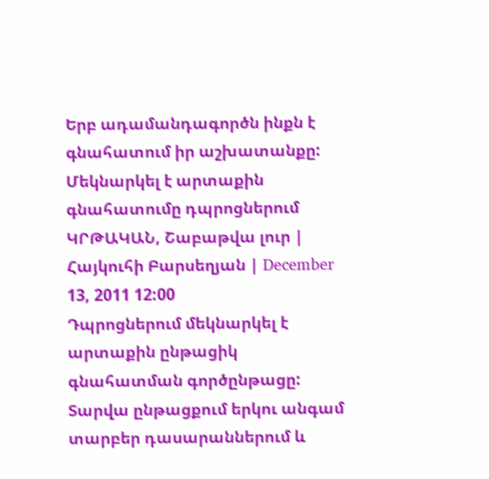Երբ ադամանդագործն ինքն է գնահատում իր աշխատանքը: Մեկնարկել է արտաքին գնահատումը դպրոցներում
ԿՐԹԱԿԱՆ, Շաբաթվա լուր | Հայկուհի Բարսեղյան | December 13, 2011 12:00
Դպրոցներում մեկնարկել է արտաքին ընթացիկ գնահատման գործընթացը: Տարվա ընթացքում երկու անգամ տարբեր դասարաններում և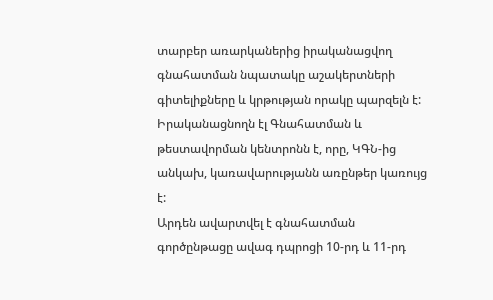տարբեր առարկաներից իրականացվող գնահատման նպատակը աշակերտների գիտելիքները և կրթության որակը պարզելն է: Իրականացնողն էլ Գնահատման և թեստավորման կենտրոնն է, որը, ԿԳՆ-ից անկախ, կառավարությանն առընթեր կառույց է:
Արդեն ավարտվել է գնահատման գործընթացը ավագ դպրոցի 10-րդ և 11-րդ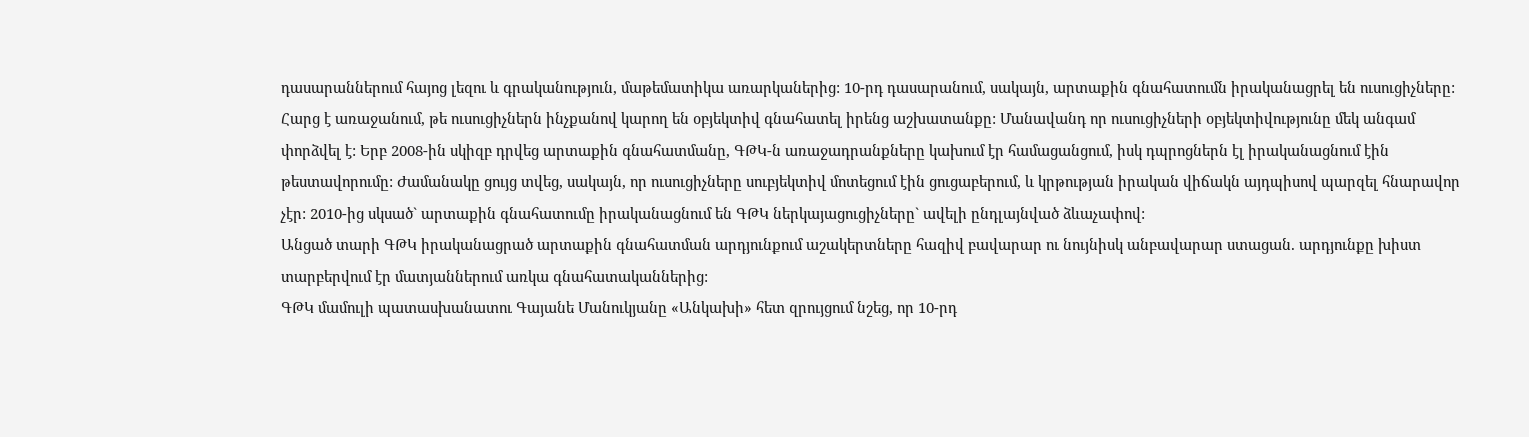դասարաններում հայոց լեզու և գրականություն, մաթեմատիկա առարկաներից: 10-րդ դասարանում, սակայն, արտաքին գնահատումն իրականացրել են ուսուցիչները: Հարց է առաջանում, թե ուսուցիչներն ինչքանով կարող են օբյեկտիվ գնահատել իրենց աշխատանքը: Մանավանդ որ ուսուցիչների օբյեկտիվությունը մեկ անգամ փորձվել է: Երբ 2008-ին սկիզբ դրվեց արտաքին գնահատմանը, ԳԹԿ-ն առաջադրանքները կախում էր համացանցում, իսկ դպրոցներն էլ իրականացնում էին թեստավորումը: Ժամանակը ցույց տվեց, սակայն, որ ուսուցիչները սուբյեկտիվ մոտեցում էին ցուցաբերում, և կրթության իրական վիճակն այդպիսով պարզել հնարավոր չէր: 2010-ից սկսած` արտաքին գնահատումը իրականացնում են ԳԹԿ ներկայացուցիչները` ավելի ընդլայնված ձևաչափով:
Անցած տարի ԳԹԿ իրականացրած արտաքին գնահատման արդյունքում աշակերտները հազիվ բավարար ու նույնիսկ անբավարար ստացան. արդյունքը խիստ տարբերվում էր մատյաններում առկա գնահատականներից:
ԳԹԿ մամուլի պատասխանատու Գայանե Մանուկյանը «Անկախի» հետ զրույցում նշեց, որ 10-րդ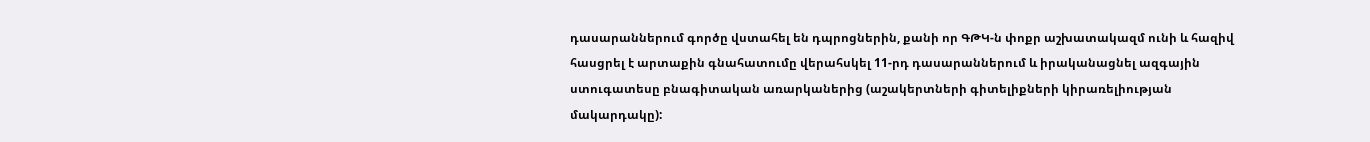դասարաններում գործը վստահել են դպրոցներին, քանի որ ԳԹԿ-ն փոքր աշխատակազմ ունի և հազիվ հասցրել է արտաքին գնահատումը վերահսկել 11-րդ դասարաններում և իրականացնել ազգային ստուգատեսը բնագիտական առարկաներից (աշակերտների գիտելիքների կիրառելիության մակարդակը):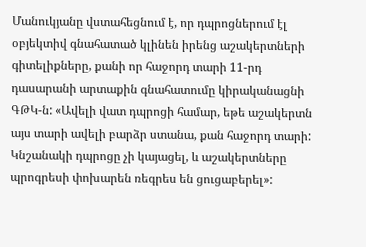Մանուկյանը վստահեցնում է, որ դպրոցներում էլ օբյեկտիվ գնահատած կլինեն իրենց աշակերտների գիտելիքները, քանի որ հաջորդ տարի 11-րդ դասարանի արտաքին գնահատումը կիրականացնի ԳԹԿ-ն: «Ավելի վատ դպրոցի համար, եթե աշակերտն այս տարի ավելի բարձր ստանա, քան հաջորդ տարի: Կնշանակի դպրոցը չի կայացել, և աշակերտները պրոգրեսի փոխարեն ռեգրես են ցուցաբերել»: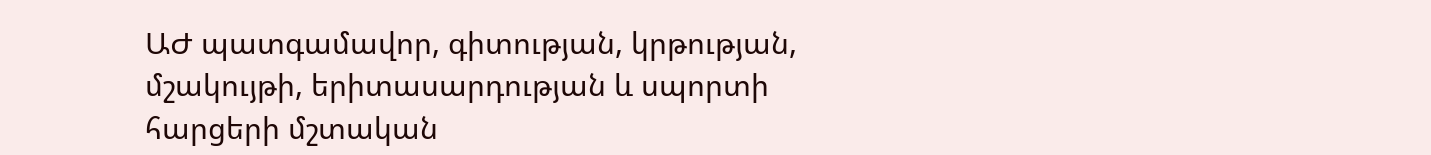ԱԺ պատգամավոր, գիտության, կրթության, մշակույթի, երիտասարդության և սպորտի հարցերի մշտական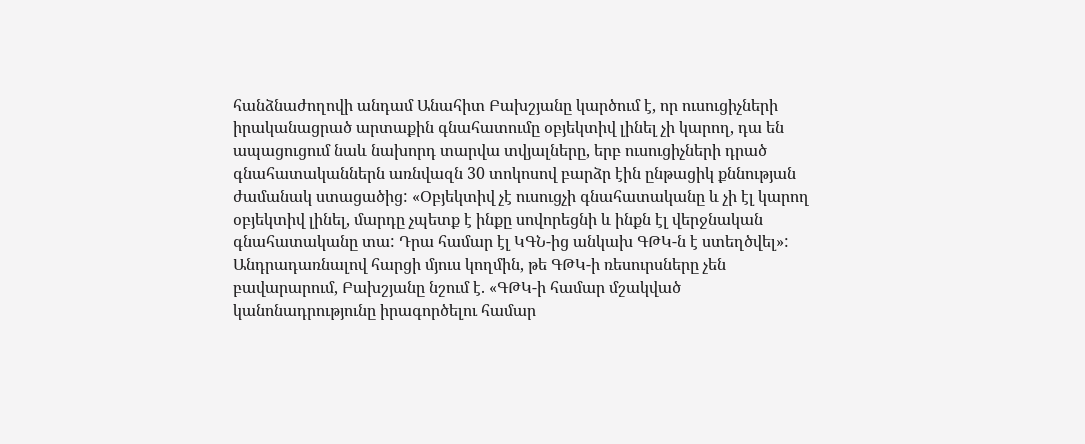հանձնաժողովի անդամ Անահիտ Բախշյանը կարծում է, որ ուսուցիչների իրականացրած արտաքին գնահատումը օբյեկտիվ լինել չի կարող, դա են ապացուցում նաև նախորդ տարվա տվյալները, երբ ուսուցիչների դրած գնահատականներն առնվազն 30 տոկոսով բարձր էին ընթացիկ քննության ժամանակ ստացածից: «Օբյեկտիվ չէ ուսուցչի գնահատականը և չի էլ կարող օբյեկտիվ լինել, մարդը չպետք է ինքը սովորեցնի և ինքն էլ վերջնական գնահատականը տա: Դրա համար էլ ԿԳՆ-ից անկախ ԳԹԿ-ն է ստեղծվել»:
Անդրադառնալով հարցի մյուս կողմին, թե ԳԹԿ-ի ռեսուրսները չեն բավարարում, Բախշյանը նշում է. «ԳԹԿ-ի համար մշակված կանոնադրությունը իրագործելու համար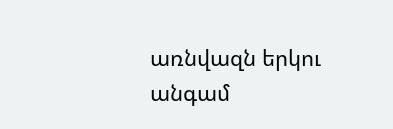առնվազն երկու անգամ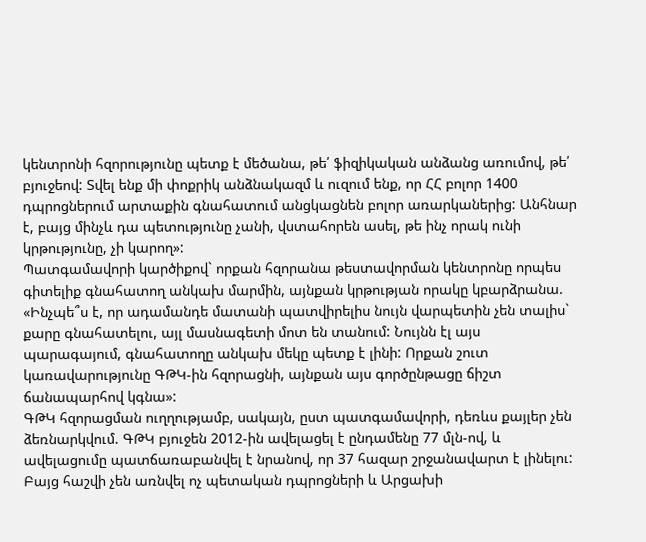կենտրոնի հզորությունը պետք է մեծանա, թե՛ ֆիզիկական անձանց առումով, թե՛ բյուջեով: Տվել ենք մի փոքրիկ անձնակազմ և ուզում ենք, որ ՀՀ բոլոր 1400 դպրոցներում արտաքին գնահատում անցկացնեն բոլոր առարկաներից: Անհնար է, բայց մինչև դա պետությունը չանի, վստահորեն ասել, թե ինչ որակ ունի կրթությունը, չի կարող»:
Պատգամավորի կարծիքով` որքան հզորանա թեստավորման կենտրոնը որպես գիտելիք գնահատող անկախ մարմին, այնքան կրթության որակը կբարձրանա. «Ինչպե՞ս է, որ ադամանդե մատանի պատվիրելիս նույն վարպետին չեն տալիս` քարը գնահատելու, այլ մասնագետի մոտ են տանում: Նույնն էլ այս պարագայում, գնահատողը անկախ մեկը պետք է լինի: Որքան շուտ կառավարությունը ԳԹԿ-ին հզորացնի, այնքան այս գործընթացը ճիշտ ճանապարհով կգնա»:
ԳԹԿ հզորացման ուղղությամբ, սակայն, ըստ պատգամավորի, դեռևս քայլեր չեն ձեռնարկվում. ԳԹԿ բյուջեն 2012-ին ավելացել է ընդամենը 77 մլն-ով, և ավելացումը պատճառաբանվել է նրանով, որ 37 հազար շրջանավարտ է լինելու: Բայց հաշվի չեն առնվել ոչ պետական դպրոցների և Արցախի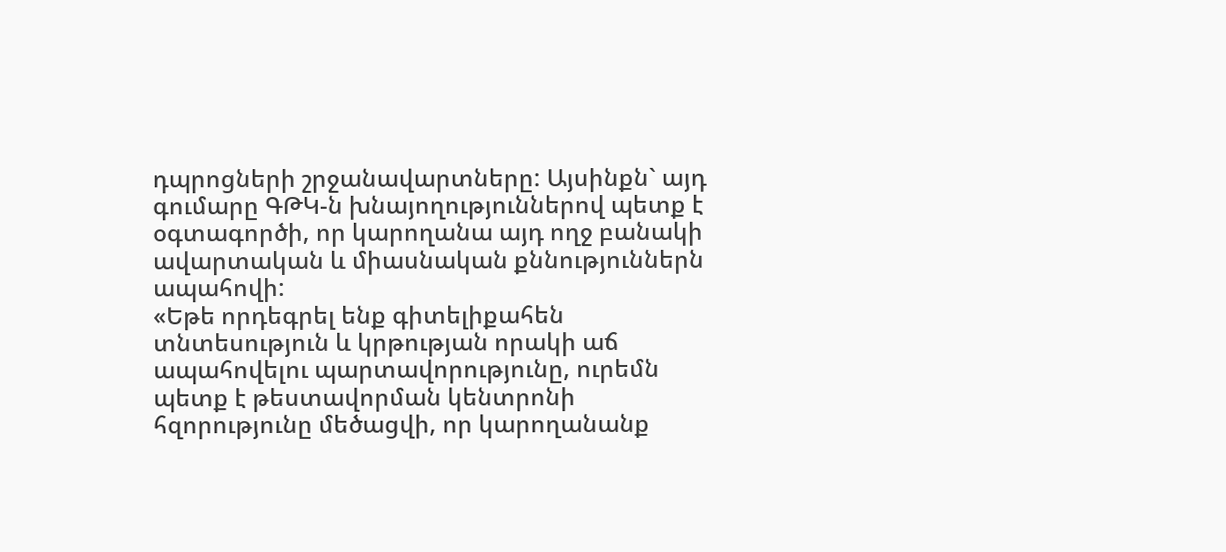դպրոցների շրջանավարտները: Այսինքն` այդ գումարը ԳԹԿ-ն խնայողություններով պետք է օգտագործի, որ կարողանա այդ ողջ բանակի ավարտական և միասնական քննություններն ապահովի:
«Եթե որդեգրել ենք գիտելիքահեն տնտեսություն և կրթության որակի աճ ապահովելու պարտավորությունը, ուրեմն պետք է թեստավորման կենտրոնի հզորությունը մեծացվի, որ կարողանանք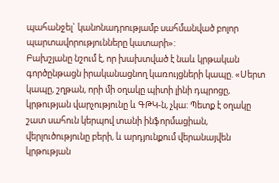պահանջել` կանոնադրությամբ սահմանված բոլոր պարտավորությունները կատարի»:
Բախշյանը նշում է, որ խախտված է նաև կրթական գործընթացն իրականացնող կառույցների կապը. «Սերտ կապը, շղթան, որի մի օղակը պիտի լինի դպրոցը, կրթության վարչությունը և ԳԹԿ-ն, չկա: Պետք է օղակը շատ սահուն կերպով տանի ինֆորմացիան, վերլուծությունը բերի, և արդյունքում վերանայվեն կրթության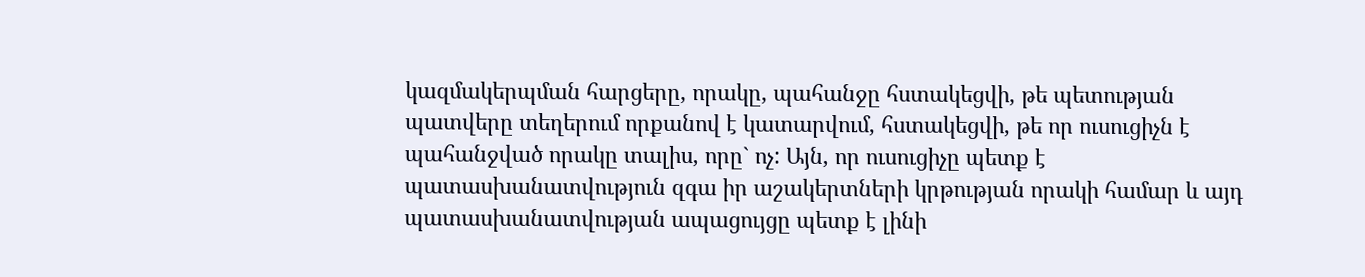կազմակերպման հարցերը, որակը, պահանջը հստակեցվի, թե պետության պատվերը տեղերում որքանով է կատարվում, հստակեցվի, թե որ ուսուցիչն է պահանջված որակը տալիս, որը` ոչ: Այն, որ ուսուցիչը պետք է պատասխանատվություն զգա իր աշակերտների կրթության որակի համար և այդ պատասխանատվության ապացույցը պետք է լինի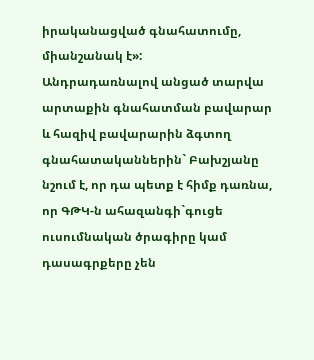իրականացված գնահատումը, միանշանակ է»:
Անդրադառնալով անցած տարվա արտաքին գնահատման բավարար և հազիվ բավարարին ձգտող գնահատականներին` Բախշյանը նշում է, որ դա պետք է հիմք դառնա, որ ԳԹԿ-ն ահազանգի`գուցե ուսումնական ծրագիրը կամ դասագրքերը չեն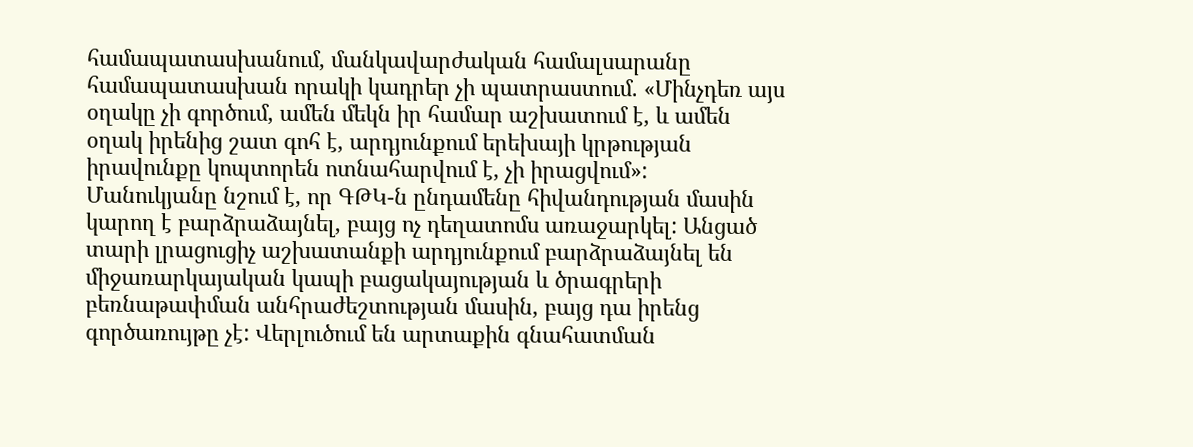համապատասխանում, մանկավարժական համալսարանը համապատասխան որակի կադրեր չի պատրաստում. «Մինչդեռ այս օղակը չի գործում, ամեն մեկն իր համար աշխատում է, և ամեն օղակ իրենից շատ գոհ է, արդյունքում երեխայի կրթության իրավունքը կոպտորեն ոտնահարվում է, չի իրացվում»:
Մանուկյանը նշում է, որ ԳԹԿ-ն ընդամենը հիվանդության մասին կարող է բարձրաձայնել, բայց ոչ դեղատոմս առաջարկել: Անցած տարի լրացուցիչ աշխատանքի արդյունքում բարձրաձայնել են միջառարկայական կապի բացակայության և ծրագրերի բեռնաթափման անհրաժեշտության մասին, բայց դա իրենց գործառույթը չէ: Վերլուծում են արտաքին գնահատման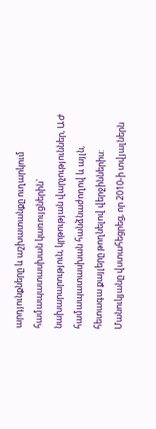արդյունքները և աշխատանքը ուղարկում համապատասխան կառույցներին` նախարարություն, կրթության վարչություններ, ԱԺ համապատասխան հանձնաժողով և այլն, հետագա քայլերը թողնելով վերջիններիս: Մանուկյանը վստահեցրեց, որ 2010-ի տվյալներն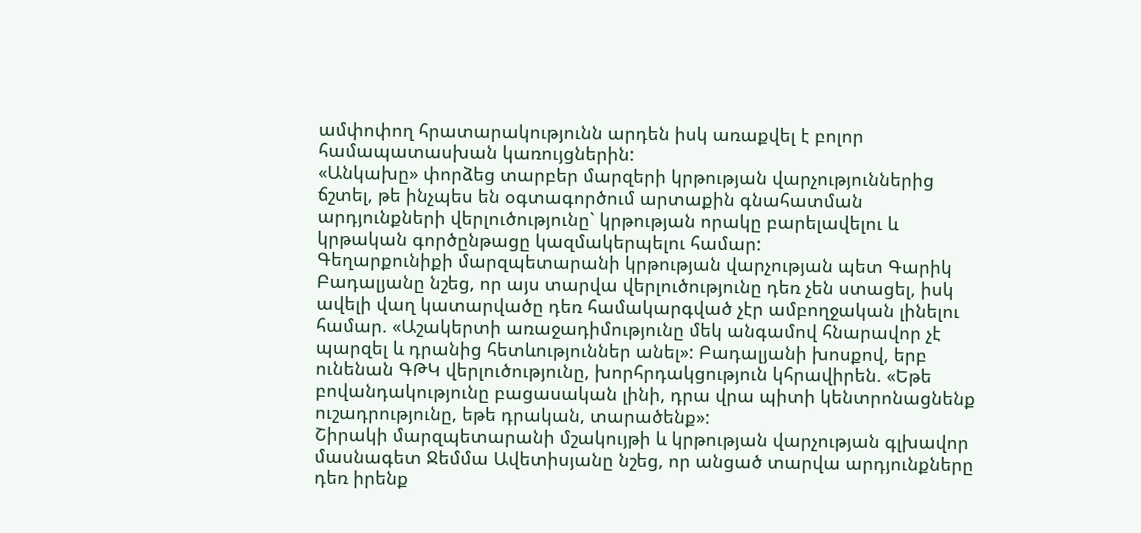ամփոփող հրատարակությունն արդեն իսկ առաքվել է բոլոր համապատասխան կառույցներին:
«Անկախը» փորձեց տարբեր մարզերի կրթության վարչություններից ճշտել, թե ինչպես են օգտագործում արտաքին գնահատման արդյունքների վերլուծությունը` կրթության որակը բարելավելու և կրթական գործընթացը կազմակերպելու համար:
Գեղարքունիքի մարզպետարանի կրթության վարչության պետ Գարիկ Բադալյանը նշեց, որ այս տարվա վերլուծությունը դեռ չեն ստացել, իսկ ավելի վաղ կատարվածը դեռ համակարգված չէր ամբողջական լինելու համար. «Աշակերտի առաջադիմությունը մեկ անգամով հնարավոր չէ պարզել և դրանից հետևություններ անել»: Բադալյանի խոսքով, երբ ունենան ԳԹԿ վերլուծությունը, խորհրդակցություն կհրավիրեն. «Եթե բովանդակությունը բացասական լինի, դրա վրա պիտի կենտրոնացնենք ուշադրությունը, եթե դրական, տարածենք»:
Շիրակի մարզպետարանի մշակույթի և կրթության վարչության գլխավոր մասնագետ Ջեմմա Ավետիսյանը նշեց, որ անցած տարվա արդյունքները դեռ իրենք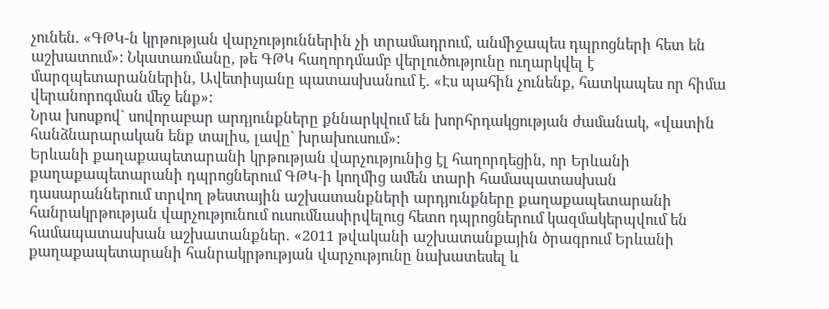չունեն. «ԳԹԿ-ն կրթության վարչություններին չի տրամադրում, անմիջապես դպրոցների հետ են աշխատում»: Նկատառմանը, թե ԳԹԿ հաղորդմամբ վերլուծությունը ուղարկվել է մարզպետարաններին, Ավետիսյանը պատասխանում է. «Էս պահին չունենք, հատկապես որ հիմա վերանորոգման մեջ ենք»:
Նրա խոսքով` սովորաբար արդյունքները քննարկվում են խորհրդակցության ժամանակ, «վատին հանձնարարական ենք տալիս, լավը` խրախուսում»:
Երևանի քաղաքապետարանի կրթության վարչությունից էլ հաղորդեցին, որ Երևանի քաղաքապետարանի դպրոցներում ԳԹԿ-ի կողմից ամեն տարի համապատասխան դասարաններում տրվող թեստային աշխատանքների արդյունքները քաղաքապետարանի հանրակրթության վարչությունում ուսումնասիրվելուց հետո դպրոցներում կազմակերպվում են համապատասխան աշխատանքներ. «2011 թվականի աշխատանքային ծրագրում Երևանի քաղաքապետարանի հանրակրթության վարչությունը նախատեսել և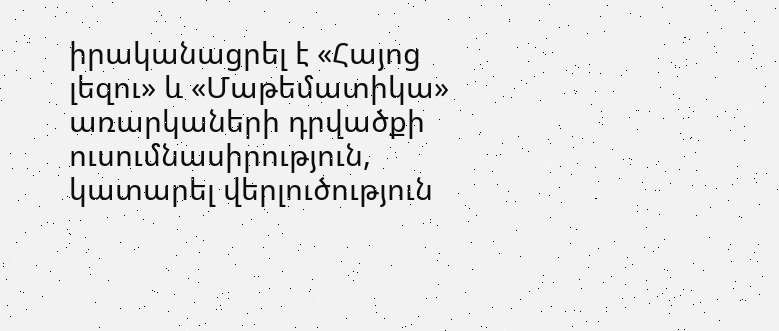իրականացրել է «Հայոց լեզու» և «Մաթեմատիկա» առարկաների դրվածքի ուսումնասիրություն, կատարել վերլուծություն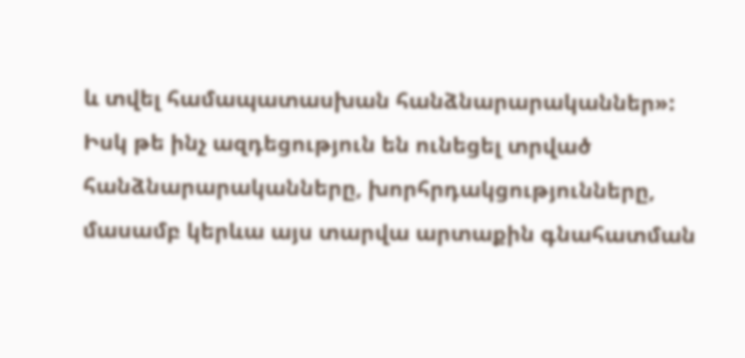և տվել համապատասխան հանձնարարականներ»:
Իսկ թե ինչ ազդեցություն են ունեցել տրված հանձնարարականները, խորհրդակցությունները, մասամբ կերևա այս տարվա արտաքին գնահատման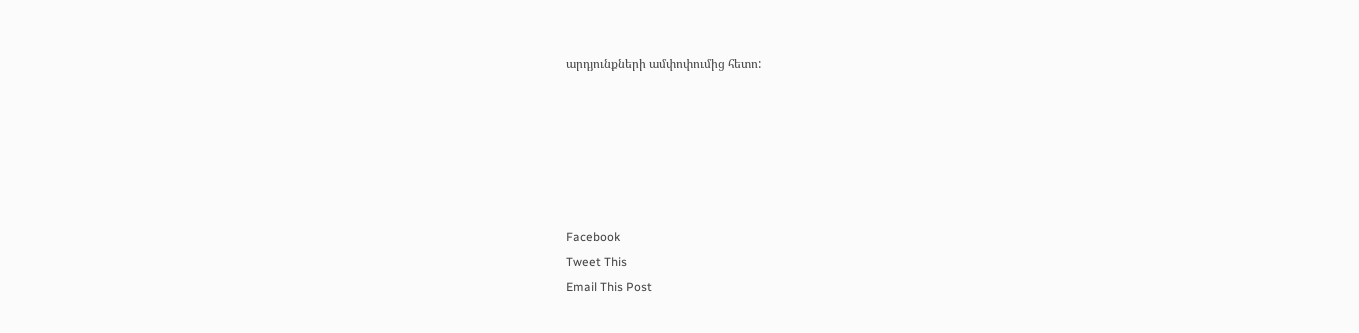արդյունքների ամփոփումից հետո:






Facebook
Tweet This
Email This Post